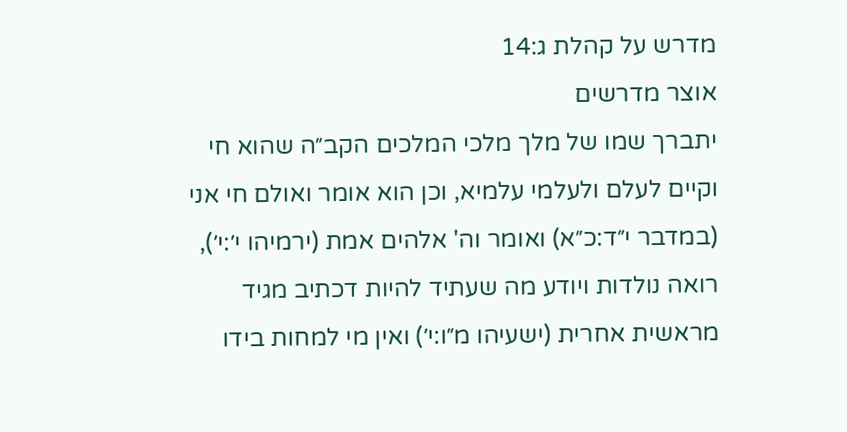מדרש על קהלת ג:14
אוצר מדרשים
יתברך שמו של מלך מלכי המלכים הקב״ה שהוא חי וקיים לעלם ולעלמי עלמיא, וכן הוא אומר ואולם חי אני (במדבר י״ד:כ״א) ואומר וה' אלהים אמת (ירמיהו י׳:י׳), רואה נולדות ויודע מה שעתיד להיות דכתיב מגיד מראשית אחרית (ישעיהו מ״ו:י׳) ואין מי למחות בידו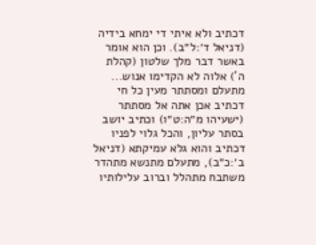דכתיב ולא איתי די ימחא בידיה (דניאל ד׳:ל״ב). וכן הוא אומר באשר דבר מלך שלטון (קהלת ה') אלוה לא הקדימו אנוש... מתעלם ומסתתר מעין כל חי דכתיב אכן אתה אל מסתתר (ישעיהו מ״ה:ט״ו) וכתיב יושב בסתר עליון, והכל גלוי לפניו דכתיב והוא גלא עמיקתא (דניאל ב׳:כ״ב), מתעלם מתנשא מתהדר משתבח מתהלל וברוב עלילותיו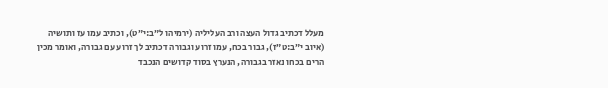מעלל דכתיב גדול העצה ורב העליליה (ירמיהו ל״ב:י״ט), וכתיב עמו עז ותושיה (איוב י״ב:ט״ז), גבור בכח, עמו זרוע וגבורה דכתיב לך זרוע עם גבורה, ואומר מכין הרים בכחו נאזר בגבורה, הנערץ בסוד קדושים הנכבד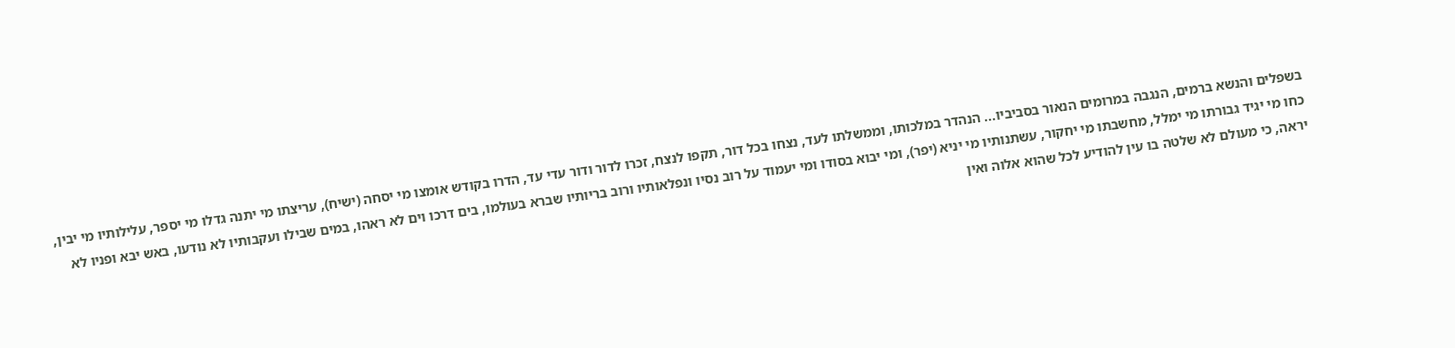בשפלים והנשא ברמים, הנגבה במרומים הנאור בסביביו... הנהדר במלכותו, וממשלתו לעד, נצחו בכל דור, תקפו לנצח, זכרו לדור ודור עדי עד, הדרו בקודש אומצו מי יסחה (ישיח), עריצתו מי יתנה גדלו מי יספר, עלילותיו מי יבין, כחו מי יגיד גבורתו מי ימלל, מחשבתו מי יחקור, עשתנותיו מי יניא (יפר), ומי יבוא בסודו ומי יעמוד על רוב נסיו ונפלאותיו ורוב בריותיו שברא בעולמו, בים דרכו וים לא ראהו, במים שבילו ועקבותיו לא נודעו, באש יבא ופניו לא יראה, כי מעולם לא שלטה בו עין להודיע לכל שהוא אלוה ואין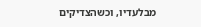מבלעדיו, וכשהצדיקים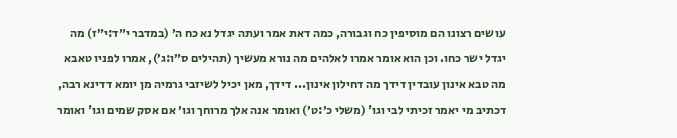עושים רצונו הם מוסיפין כח וגבורה, כמה דאת אמר ועתה יגדל נא כח ה׳ (במדבר י״ד:י״ז) מה יגדל ישר כחו. וכן הוא אומר אמרו לאלהים מה נורא מעשיך (תהילים ס״ו:ג׳), אמרו לפניו טאבא מה טבא אינון עובדין דידך מה דחילון אינון... דידך, מאן יכיל לשיזבי גרמיה מן יומא דדינא רבה, דכתיב מי יאמר זכיתי לבי וגו' (משלי כ׳:ט׳) ואומר אנה אלך מרוחך וגו׳ אם אסק שמים וגו' ואומר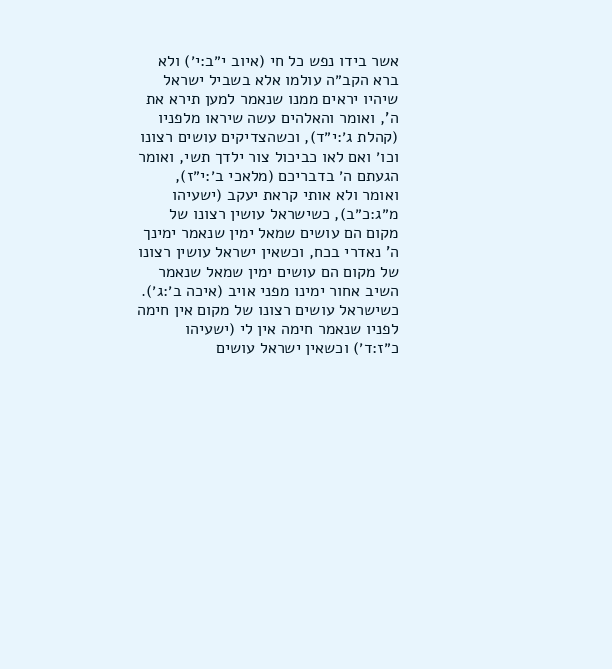אשר בידו נפש כל חי (איוב י״ב:י׳) ולא ברא הקב״ה עולמו אלא בשביל ישראל שיהיו יראים ממנו שנאמר למען תירא את ה', ואומר והאלהים עשה שיראו מלפניו (קהלת ג׳:י״ד), וכשהצדיקים עושים רצונו וכו׳ ואם לאו כביכול צור ילדך תשי, ואומר הגעתם ה׳ בדבריכם (מלאכי ב׳:י״ז), ואומר ולא אותי קראת יעקב (ישעיהו מ״ג:כ״ב), כשישראל עושין רצונו של מקום הם עושים שמאל ימין שנאמר ימינך ה' נאדרי בכח, וכשאין ישראל עושין רצונו של מקום הם עושים ימין שמאל שנאמר השיב אחור ימינו מפני אויב (איכה ב׳:ג׳). כשישראל עושים רצונו של מקום אין חימה לפניו שנאמר חימה אין לי (ישעיהו כ״ז:ד׳) וכשאין ישראל עושים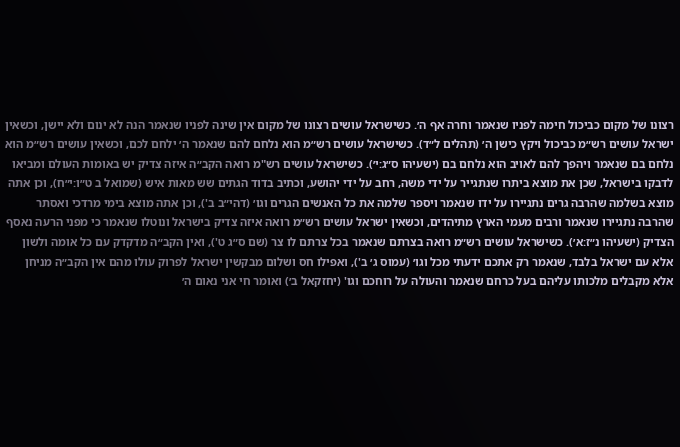רצונו של מקום כביכול חימה לפניו שנאמר וחרה אף ה׳. כשישראל עושים רצונו של מקום אין שינה לפניו שנאמר הנה לא ינום ולא יישן, וכשאין ישראל עושים רש״מ כביכול ויקץ כישן ה׳ (תהלים ל״ד). כשישראל עושים רש״מ הוא נלחם להם שנאמר ה׳ ילחם לכם, וכשאין עושים רש״מ הוא נלחם בם שנאמר ויהפך להם לאויב הוא נלחם בם (ישעיהו ס״ג:י׳). כשישראל עושים רש"מ רואה הקב״ה איזה צדיק יש באומות העולם ומביאו לדבקו בישראל, שכן את מוצא ביתרו שנתגייר על ידי משה, רחב על ידי יהושע, וכתיב בדוד הגתים שש מאות איש (שמואל ב ט״ו:י״ח), וכן אתה מוצא בשלמה שהרבה גרים נתגיירו על ידו שנאמר ויספר שלמה את כל האנשים הגרים וגו׳ (דהי״ב ב'), וכן אתה מוצא בימי מרדכי ואסתר שהרבה נתגיירו שנאמר ורבים מעמי הארץ מתיהדים, וכשאין ישראל עושים רש״מ רואה איזה צדיק בישראל ונוטלו שנאמר כי מפני הרעה נאסף הצדיק (ישעיהו נ״ז:א׳). כשישראל עושים רש״מ רואה בצרתם שנאמר בכל צרתם לו צר (שם ס״ג ט'), ואין הקב״ה מדקדק עם כל אומה ולשון אלא עם ישראל בלבד, שנאמר רק אתכם ידעתי מכל וגו׳ (עמוס ג׳ ב'), ואפילו חס ושלום מבקשין ישראל לפרוק עולו מהם אין הקב״ה מניחן אלא מקבלים מלכותו עליהם בעל כרחם שנאמר והעולה על רוחכם וגו' (יחזקאל ב׳) ואומר חי אני נאום ה׳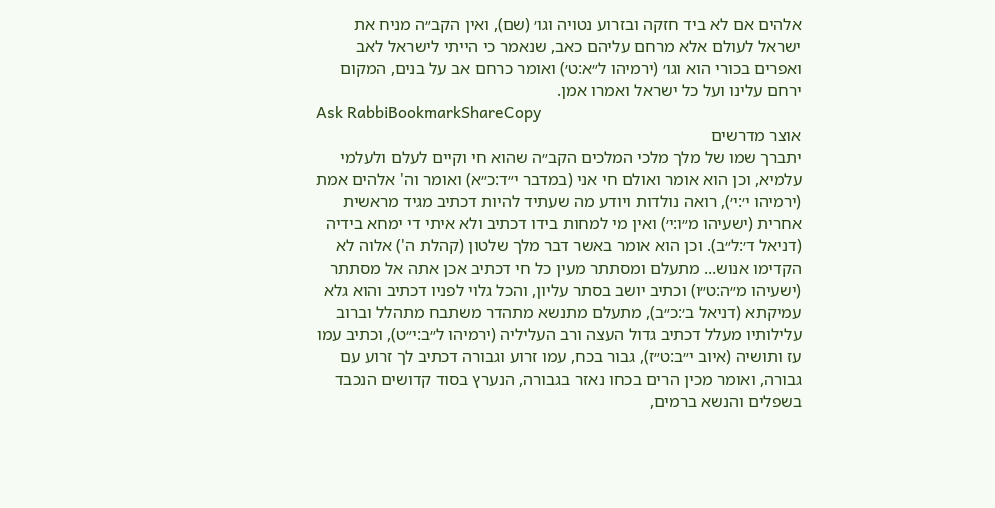אלהים אם לא ביד חזקה ובזרוע נטויה וגו׳ (שם), ואין הקב״ה מניח את ישראל לעולם אלא מרחם עליהם כאב, שנאמר כי הייתי לישראל לאב ואפרים בכורי הוא וגו׳ (ירמיהו ל״א:ט׳) ואומר כרחם אב על בנים, המקום ירחם עלינו ועל כל ישראל ואמרו אמן.
Ask RabbiBookmarkShareCopy
אוצר מדרשים
יתברך שמו של מלך מלכי המלכים הקב״ה שהוא חי וקיים לעלם ולעלמי עלמיא, וכן הוא אומר ואולם חי אני (במדבר י״ד:כ״א) ואומר וה' אלהים אמת (ירמיהו י׳:י׳), רואה נולדות ויודע מה שעתיד להיות דכתיב מגיד מראשית אחרית (ישעיהו מ״ו:י׳) ואין מי למחות בידו דכתיב ולא איתי די ימחא בידיה (דניאל ד׳:ל״ב). וכן הוא אומר באשר דבר מלך שלטון (קהלת ה') אלוה לא הקדימו אנוש... מתעלם ומסתתר מעין כל חי דכתיב אכן אתה אל מסתתר (ישעיהו מ״ה:ט״ו) וכתיב יושב בסתר עליון, והכל גלוי לפניו דכתיב והוא גלא עמיקתא (דניאל ב׳:כ״ב), מתעלם מתנשא מתהדר משתבח מתהלל וברוב עלילותיו מעלל דכתיב גדול העצה ורב העליליה (ירמיהו ל״ב:י״ט), וכתיב עמו עז ותושיה (איוב י״ב:ט״ז), גבור בכח, עמו זרוע וגבורה דכתיב לך זרוע עם גבורה, ואומר מכין הרים בכחו נאזר בגבורה, הנערץ בסוד קדושים הנכבד בשפלים והנשא ברמים,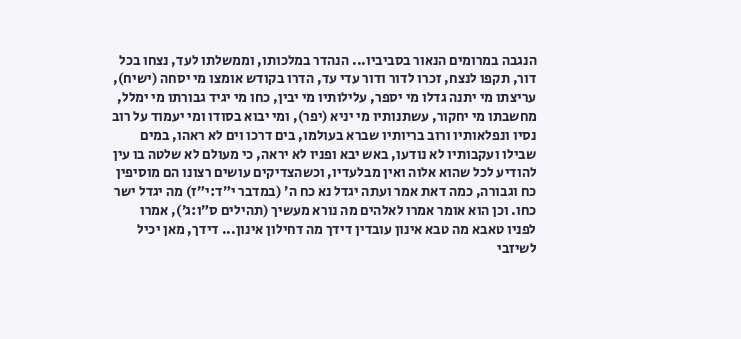הנגבה במרומים הנאור בסביביו... הנהדר במלכותו, וממשלתו לעד, נצחו בכל דור, תקפו לנצח, זכרו לדור ודור עדי עד, הדרו בקודש אומצו מי יסחה (ישיח), עריצתו מי יתנה גדלו מי יספר, עלילותיו מי יבין, כחו מי יגיד גבורתו מי ימלל, מחשבתו מי יחקור, עשתנותיו מי יניא (יפר), ומי יבוא בסודו ומי יעמוד על רוב נסיו ונפלאותיו ורוב בריותיו שברא בעולמו, בים דרכו וים לא ראהו, במים שבילו ועקבותיו לא נודעו, באש יבא ופניו לא יראה, כי מעולם לא שלטה בו עין להודיע לכל שהוא אלוה ואין מבלעדיו, וכשהצדיקים עושים רצונו הם מוסיפין כח וגבורה, כמה דאת אמר ועתה יגדל נא כח ה׳ (במדבר י״ד:י״ז) מה יגדל ישר כחו. וכן הוא אומר אמרו לאלהים מה נורא מעשיך (תהילים ס״ו:ג׳), אמרו לפניו טאבא מה טבא אינון עובדין דידך מה דחילון אינון... דידך, מאן יכיל לשיזבי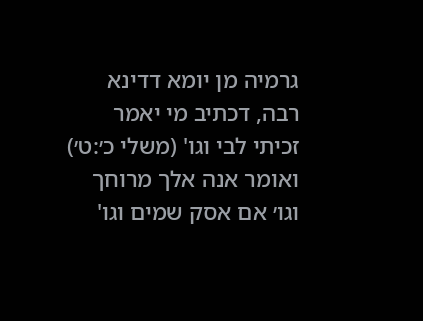גרמיה מן יומא דדינא רבה, דכתיב מי יאמר זכיתי לבי וגו' (משלי כ׳:ט׳) ואומר אנה אלך מרוחך וגו׳ אם אסק שמים וגו'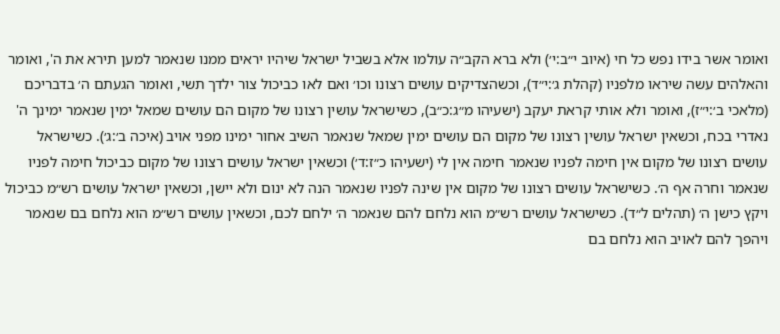ואומר אשר בידו נפש כל חי (איוב י״ב:י׳) ולא ברא הקב״ה עולמו אלא בשביל ישראל שיהיו יראים ממנו שנאמר למען תירא את ה', ואומר והאלהים עשה שיראו מלפניו (קהלת ג׳:י״ד), וכשהצדיקים עושים רצונו וכו׳ ואם לאו כביכול צור ילדך תשי, ואומר הגעתם ה׳ בדבריכם (מלאכי ב׳:י״ז), ואומר ולא אותי קראת יעקב (ישעיהו מ״ג:כ״ב), כשישראל עושין רצונו של מקום הם עושים שמאל ימין שנאמר ימינך ה' נאדרי בכח, וכשאין ישראל עושין רצונו של מקום הם עושים ימין שמאל שנאמר השיב אחור ימינו מפני אויב (איכה ב׳:ג׳). כשישראל עושים רצונו של מקום אין חימה לפניו שנאמר חימה אין לי (ישעיהו כ״ז:ד׳) וכשאין ישראל עושים רצונו של מקום כביכול חימה לפניו שנאמר וחרה אף ה׳. כשישראל עושים רצונו של מקום אין שינה לפניו שנאמר הנה לא ינום ולא יישן, וכשאין ישראל עושים רש״מ כביכול ויקץ כישן ה׳ (תהלים ל״ד). כשישראל עושים רש״מ הוא נלחם להם שנאמר ה׳ ילחם לכם, וכשאין עושים רש״מ הוא נלחם בם שנאמר ויהפך להם לאויב הוא נלחם בם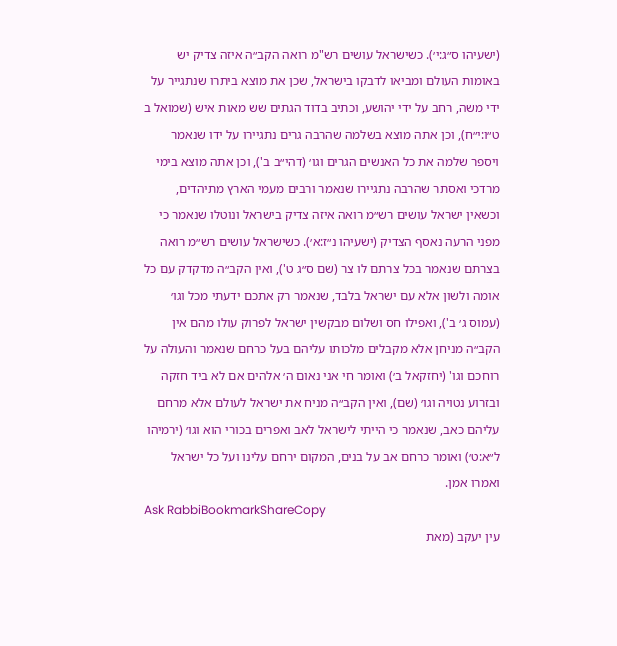(ישעיהו ס״ג:י׳). כשישראל עושים רש"מ רואה הקב״ה איזה צדיק יש באומות העולם ומביאו לדבקו בישראל, שכן את מוצא ביתרו שנתגייר על ידי משה, רחב על ידי יהושע, וכתיב בדוד הגתים שש מאות איש (שמואל ב ט״ו:י״ח), וכן אתה מוצא בשלמה שהרבה גרים נתגיירו על ידו שנאמר ויספר שלמה את כל האנשים הגרים וגו׳ (דהי״ב ב'), וכן אתה מוצא בימי מרדכי ואסתר שהרבה נתגיירו שנאמר ורבים מעמי הארץ מתיהדים, וכשאין ישראל עושים רש״מ רואה איזה צדיק בישראל ונוטלו שנאמר כי מפני הרעה נאסף הצדיק (ישעיהו נ״ז:א׳). כשישראל עושים רש״מ רואה בצרתם שנאמר בכל צרתם לו צר (שם ס״ג ט'), ואין הקב״ה מדקדק עם כל אומה ולשון אלא עם ישראל בלבד, שנאמר רק אתכם ידעתי מכל וגו׳ (עמוס ג׳ ב'), ואפילו חס ושלום מבקשין ישראל לפרוק עולו מהם אין הקב״ה מניחן אלא מקבלים מלכותו עליהם בעל כרחם שנאמר והעולה על רוחכם וגו' (יחזקאל ב׳) ואומר חי אני נאום ה׳ אלהים אם לא ביד חזקה ובזרוע נטויה וגו׳ (שם), ואין הקב״ה מניח את ישראל לעולם אלא מרחם עליהם כאב, שנאמר כי הייתי לישראל לאב ואפרים בכורי הוא וגו׳ (ירמיהו ל״א:ט׳) ואומר כרחם אב על בנים, המקום ירחם עלינו ועל כל ישראל ואמרו אמן.
Ask RabbiBookmarkShareCopy
עין יעקב (מאת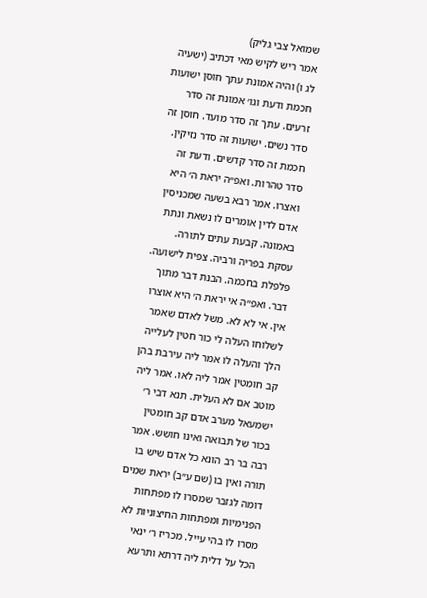שמואל צבי גליק)
אמר ריש לקיש מאי דכתיב (ישעיה לג ו) והיה אמונת עתך חוסן ישועות חכמת ודעת וגו׳ אמונת זה סדר זרעים. עתך זה סדר מועד. חוסן זה סדר נשים. ישועות זה סדר נזיקין. חכמת זה סדר קדשים. ודעת זה סדר טהרות. ואפ״ה יראת ה׳ היא ואצרו. אמר רבא בשעה שמכניסין אדם לדין אומרים לו נשאת ונתת באמונה. קבעת עתים לתורה. עסקת בפריה ורביה. צפית לישועה. פלפלת בחכמה. הבנת דבר מתוך דבר. ואפ״ה אי יראת ה׳ היא אוצרו אין. אי לא לא. משל לאדם שאמר לשלוחו העלה לי כור חטין לעלייה הלך והעלה לו אמר ליה עירבת בהן קב חומטין אמר ליה לאו. אמר ליה מוטב אם לא העלית. תנא דבי ר׳ ישמעאל מערב אדם קב חומטין בכור של תבואה ואינו חושש. אמר רבה בר רב הונא כל אדם שיש בו תורה ואין בו (שם ע״ב) יראת שמים דומה לגזבר שמסרו לו מפתחות הפנימיות ומפתחות החיצוניות לא מסרו לו בהי עייל. מכריז ר׳ ינאי הכל על דלית ליה דרתא ותרעא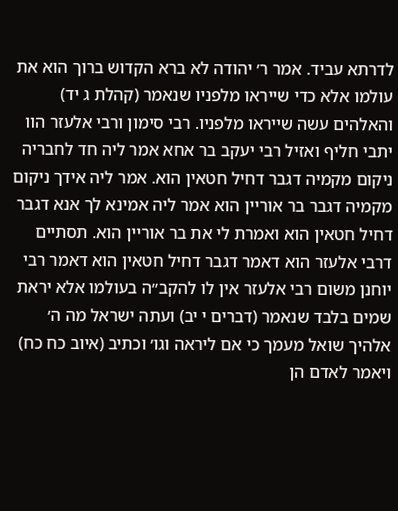לדרתא עביד. אמר ר׳ יהודה לא ברא הקדוש ברוך הוא את עולמו אלא כדי שייראו מלפניו שנאמר (קהלת ג יד) והאלהים עשה שייראו מלפניו. רבי סימון ורבי אלעזר הוו יתבי חליף ואזיל רבי יעקב בר אחא אמר ליה חד לחבריה ניקום מקמיה דגבר דחיל חטאין הוא. אמר ליה אידך ניקום מקמיה דגבר בר אוריין הוא אמר ליה אמינא לך אנא דגבר דחיל חטאין הוא ואמרת לי את בר אוריין הוא. תסתיים דרבי אלעזר הוא דאמר דגבר דחיל חטאין הוא דאמר רבי יוחנן משום רבי אלעזר אין לו להקב״ה בעולמו אלא יראת שמים בלבד שנאמר (דברים י יב) ועתה ישראל מה ה׳ אלהיך שואל מעמך כי אם ליראה וגו׳ וכתיב (איוב כח כח) ויאמר לאדם הן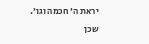יראת ה׳ חכמה וגו׳. שכן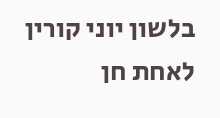בלשון יוני קורין לאחת חן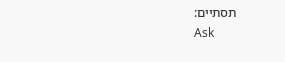תסתיים:
Ask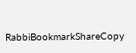RabbiBookmarkShareCopy